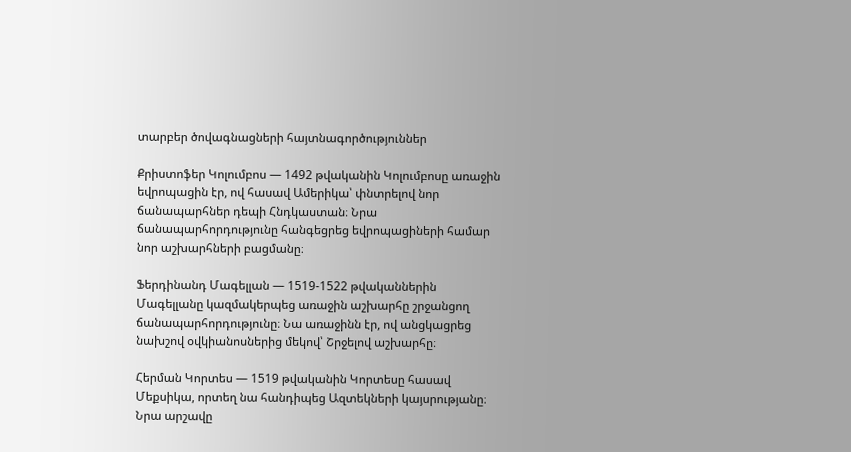տարբեր ծովագնացների հայտնագործություններ

Քրիստոֆեր Կոլումբոս — 1492 թվականին Կոլումբոսը առաջին եվրոպացին էր, ով հասավ Ամերիկա՝ փնտրելով նոր ճանապարհներ դեպի Հնդկաստան։ Նրա ճանապարհորդությունը հանգեցրեց եվրոպացիների համար նոր աշխարհների բացմանը։

Ֆերդինանդ Մագելլան — 1519-1522 թվականներին Մագելլանը կազմակերպեց առաջին աշխարհը շրջանցող ճանապարհորդությունը։ Նա առաջինն էր, ով անցկացրեց նախշով օվկիանոսներից մեկով՝ Շրջելով աշխարհը։

Հերման Կորտես — 1519 թվականին Կորտեսը հասավ Մեքսիկա, որտեղ նա հանդիպեց Ազտեկների կայսրությանը։ Նրա արշավը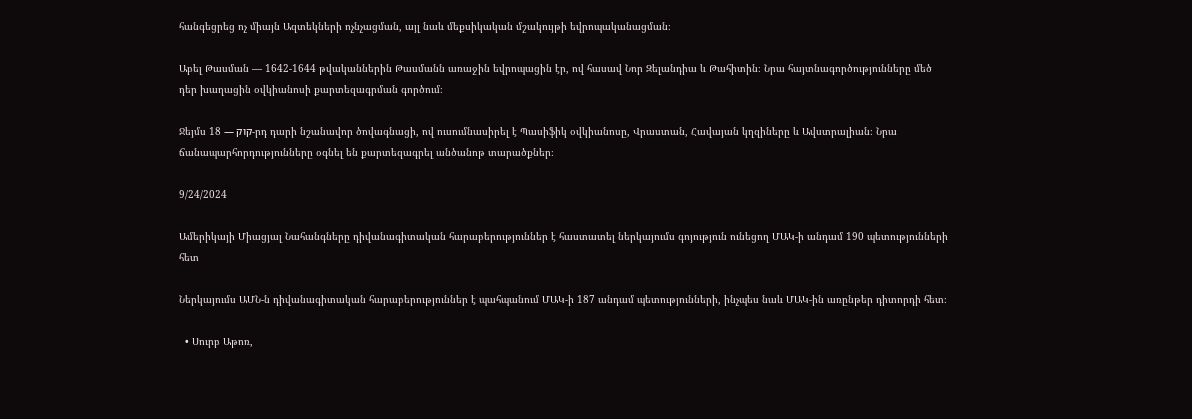հանգեցրեց ոչ միայն Ազտեկների ոչնչացման, այլ նաև մեքսիկական մշակույթի եվրոպականացման։

Աբել Թասման — 1642-1644 թվականներին Թասմանն առաջին եվրոպացին էր, ով հասավ Նոր Զելանդիա և Թահիտին։ Նրա հայտնագործությունները մեծ դեր խաղացին օվկիանոսի քարտեզագրման գործում։

Ջեյմս קוק — 18-րդ դարի նշանավոր ծովագնացի, ով ուսումնասիրել է Պասիֆիկ օվկիանոսը, Վրաստան, Հավայան կղզիները և Ավստրալիան։ Նրա ճանապարհորդությունները օգնել են քարտեզագրել անծանոթ տարածքներ։

9/24/2024

Ամերիկայի Միացյալ Նահանգները դիվանագիտական հարաբերություններ է հաստատել ներկայումս գոյություն ունեցող ՄԱԿ-ի անդամ 190 պետությունների հետ

Ներկայումս ԱՄՆ-ն դիվանագիտական հարաբերություններ է պահպանում ՄԱԿ-ի 187 անդամ պետությունների, ինչպես նաև ՄԱԿ-ին առընթեր դիտորդի հետ։

  • Սուրբ Աթոռ,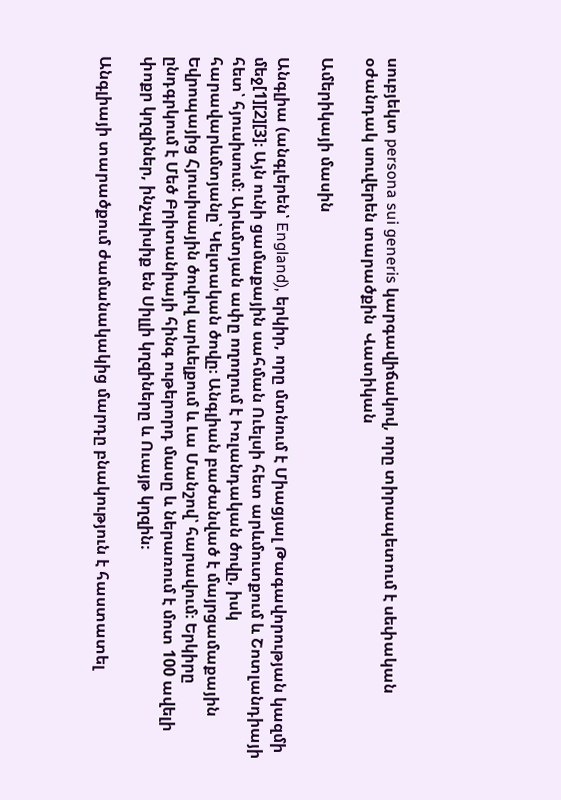սուբյեկտ persona sui generis կարգավիճակով, որը տիրապետում է սեփական օժանդակ սուվերեն տարածքին  Վատիկան

Ամերիկայի մասին

Անգլիա (անգլերեն՝ England), երկիր, որը մտնում է Միացյալ Թագավորության կազմի մեջ[1][2][3]։ Այն ունի ցամաքային սահման Ուելսի հետ արևմուտքում և Շոտլանդիայի հետ՝ հյուսիսում։ Արևմտյան ափը ողողում է Իռլանդական ծովը, իսկ հարավարևմտյանը՝ Կելտական ծովը։ Անգլիան բաժանված է մայրցամաքային Եվրոպայից Հյուսիսային ծովով արևելքում և Լա Մանշով՝ հարավում։ Երկիրը ընդգրկում է Մեծ Բրիտանիայի հինգ ութերորդ մասը և ներառում է մոտ 100 ավելի փոքր կղզիներ, ինչպիսիք են Սիլլի կղզիները և Ուայթ կղզին։

Անգլիայի տարածքում ժամանակակից մարդը բնակություն է հաստատել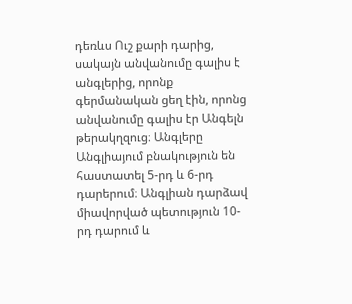դեռևս Ուշ քարի դարից, սակայն անվանումը գալիս է անգլերից, որոնք գերմանական ցեղ էին, որոնց անվանումը գալիս էր Անգելն թերակղզուց։ Անգլերը Անգլիայում բնակություն են հաստատել 5-րդ և 6-րդ դարերում։ Անգլիան դարձավ միավորված պետություն 10-րդ դարում և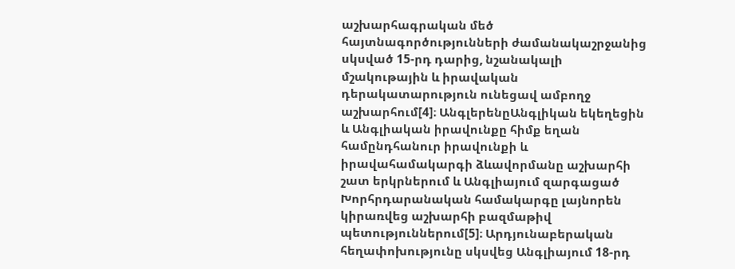աշխարհագրական մեծ հայտնագործությունների ժամանակաշրջանից սկսված 15-րդ դարից, նշանակալի մշակութային և իրավական դերակատարություն ունեցավ ամբողջ աշխարհում[4]։ ԱնգլերենըԱնգլիկան եկեղեցին և Անգլիական իրավունքը հիմք եղան համընդհանուր իրավունքի և իրավահամակարգի ձևավորմանը աշխարհի շատ երկրներում և Անգլիայում զարգացած Խորհրդարանական համակարգը լայնորեն կիրառվեց աշխարհի բազմաթիվ պետություններում[5]։ Արդյունաբերական հեղափոխությունը սկսվեց Անգլիայում 18-րդ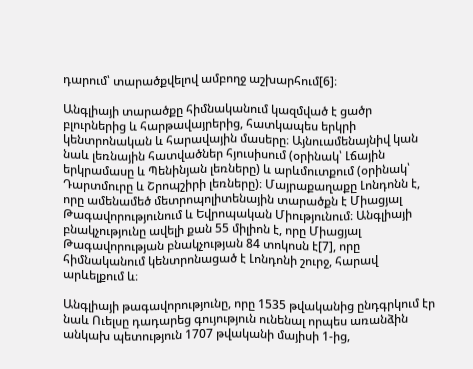դարում՝ տարածքվելով ամբողջ աշխարհում[6]։

Անգլիայի տարածքը հիմնականում կազմված է ցածր բլուրներից և հարթավայրերից, հատկապես երկրի կենտրոնական և հարավային մասերը։ Այնուամենայնիվ կան նաև լեռնային հատվածներ հյուսիսում (օրինակ՝ Լճային երկրամասը և Պենինյան լեռները) և արևմուտքում (օրինակ՝ Դարտմուրը և Շրոպշիրի լեռները)։ Մայրաքաղաքը Լոնդոնն է, որը ամենամեծ մետրոպոլիտենային տարածքն է Միացյալ Թագավորությունում և Եվրոպական Միությունում։ Անգլիայի բնակչությունը ավելի քան 55 միլիոն է, որը Միացյալ Թագավորության բնակչության 84 տոկոսն է[7], որը հիմնականում կենտրոնացած է Լոնդոնի շուրջ, հարավ արևելքում և։

Անգլիայի թագավորությունը, որը 1535 թվականից ընդգրկում էր նաև Ուելսը դադարեց գույություն ունենալ որպես առանձին անկախ պետություն 1707 թվականի մայիսի 1-ից,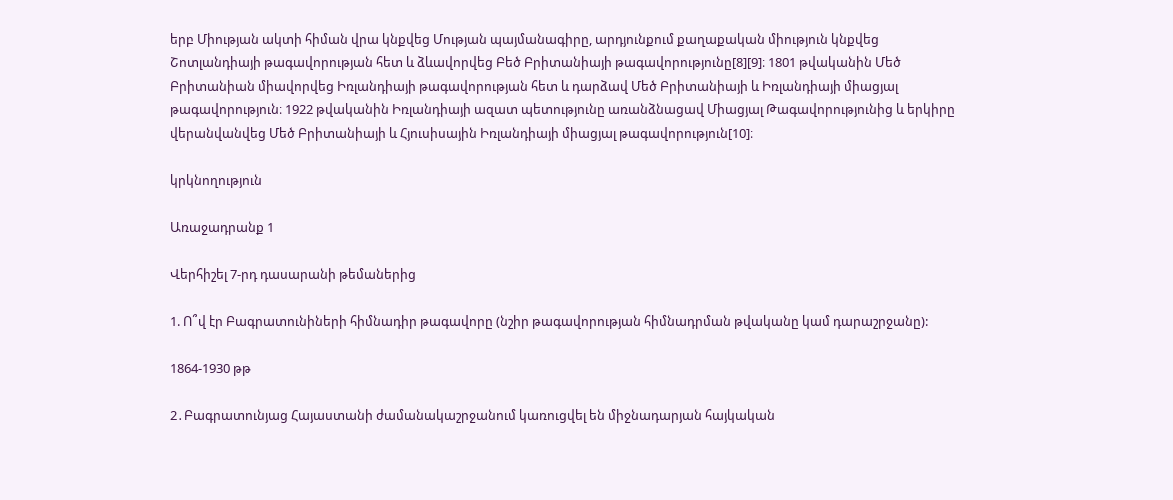երբ Միության ակտի հիման վրա կնքվեց Մության պայմանագիրը, արդյունքում քաղաքական միություն կնքվեց Շոտլանդիայի թագավորության հետ և ձևավորվեց Բեծ Բրիտանիայի թագավորությունը[8][9]։ 1801 թվականին Մեծ Բրիտանիան միավորվեց Իռլանդիայի թագավորության հետ և դարձավ Մեծ Բրիտանիայի և Իռլանդիայի միացյալ թագավորություն։ 1922 թվականին Իռլանդիայի ազատ պետությունը առանձնացավ Միացյալ Թագավորությունից և երկիրը վերանվանվեց Մեծ Բրիտանիայի և Հյուսիսային Իռլանդիայի միացյալ թագավորություն[10]։

կրկնողություն

Առաջադրանք 1

Վերհիշել 7-րդ դասարանի թեմաներից

1. Ո՞վ էր Բագրատունիների հիմնադիր թագավորը (նշիր թագավորության հիմնադրման թվականը կամ դարաշրջանը):

1864-1930 թթ

2․Բագրատունյաց Հայաստանի ժամանակաշրջանում կառուցվել են միջնադարյան հայկական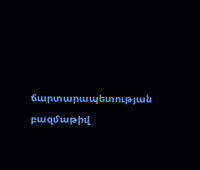ճարտարապետության բազմաթիվ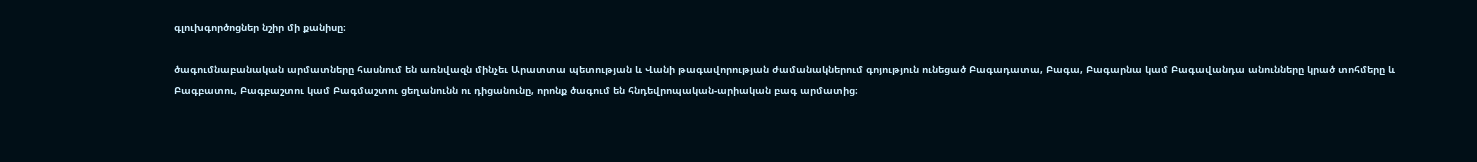գլուխգործոցներ նշիր մի քանիսը։

ծագումնաբանական արմատները հասնում են առնվազն մինչեւ Արատտա պետության և Վանի թագավորության ժամանակներում գոյություն ունեցած Բագադատա, Բագա, Բագարնա կամ Բագավանդա անունները կրած տոհմերը և Բագբատու, Բագբաշտու կամ Բագմաշտու ցեղանունն ու դիցանունը, որոնք ծագում են հնդեվրոպական-արիական բագ արմատից։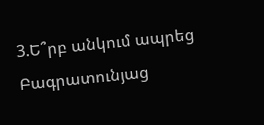3.Ե՞րբ անկում ապրեց Բագրատունյաց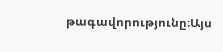թագավորությունը։Այս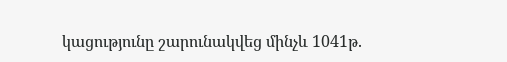կացությունը շարունակվեց մինչև 1041թ.